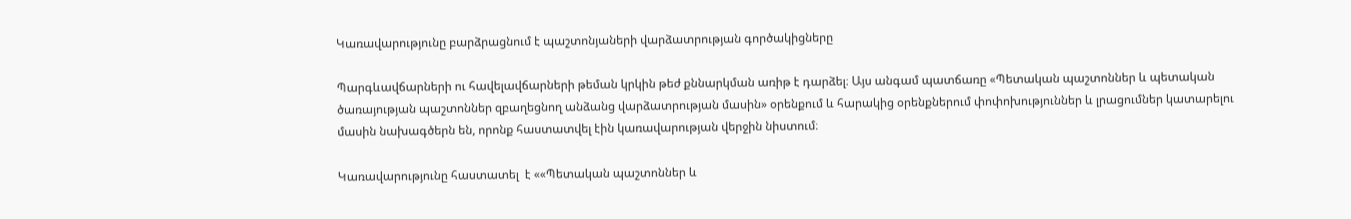Կառավարությունը բարձրացնում է պաշտոնյաների վարձատրության գործակիցները

Պարգևավճարների ու հավելավճարների թեման կրկին թեժ քննարկման առիթ է դարձել։ Այս անգամ պատճառը «Պետական պաշտոններ և պետական ծառայության պաշտոններ զբաղեցնող անձանց վարձատրության մասին» օրենքում և հարակից օրենքներում փոփոխություններ և լրացումներ կատարելու մասին նախագծերն են, որոնք հաստատվել էին կառավարության վերջին նիստում։

Կառավարությունը հաստատել  է ««Պետական պաշտոններ և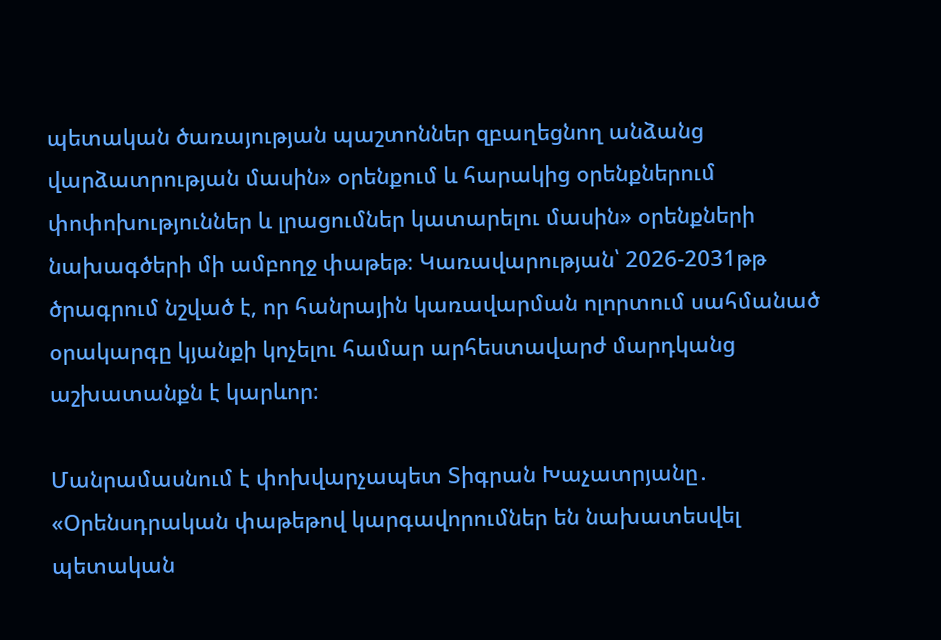պետական ծառայության պաշտոններ զբաղեցնող անձանց վարձատրության մասին» օրենքում և հարակից օրենքներում փոփոխություններ և լրացումներ կատարելու մասին» օրենքների նախագծերի մի ամբողջ փաթեթ։ Կառավարության՝ 2026-2031թթ ծրագրում նշված է, որ հանրային կառավարման ոլորտում սահմանած օրակարգը կյանքի կոչելու համար արհեստավարժ մարդկանց աշխատանքն է կարևոր։

Մանրամասնում է փոխվարչապետ Տիգրան Խաչատրյանը․ «Օրենսդրական փաթեթով կարգավորումներ են նախատեսվել պետական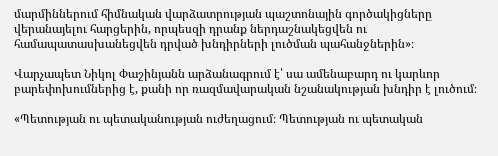մարմիններում հիմնական վարձատրության պաշտոնային գործակիցները վերանայելու հարցերին, որպեսզի դրանք ներդաշնակեցվեն ու համապատասխանեցվեն դրված խնդիրների լուծման պահանջներին»։

Վարչապետ Նիկոլ Փաշինյանն արձանագրում է՝ սա ամենաբարդ ու կարևոր բարեփոխումներից է, քանի որ ռազմավարական նշանակության խնդիր է լուծում։

«Պետության ու պետականության ուժեղացում։ Պետության ու պետական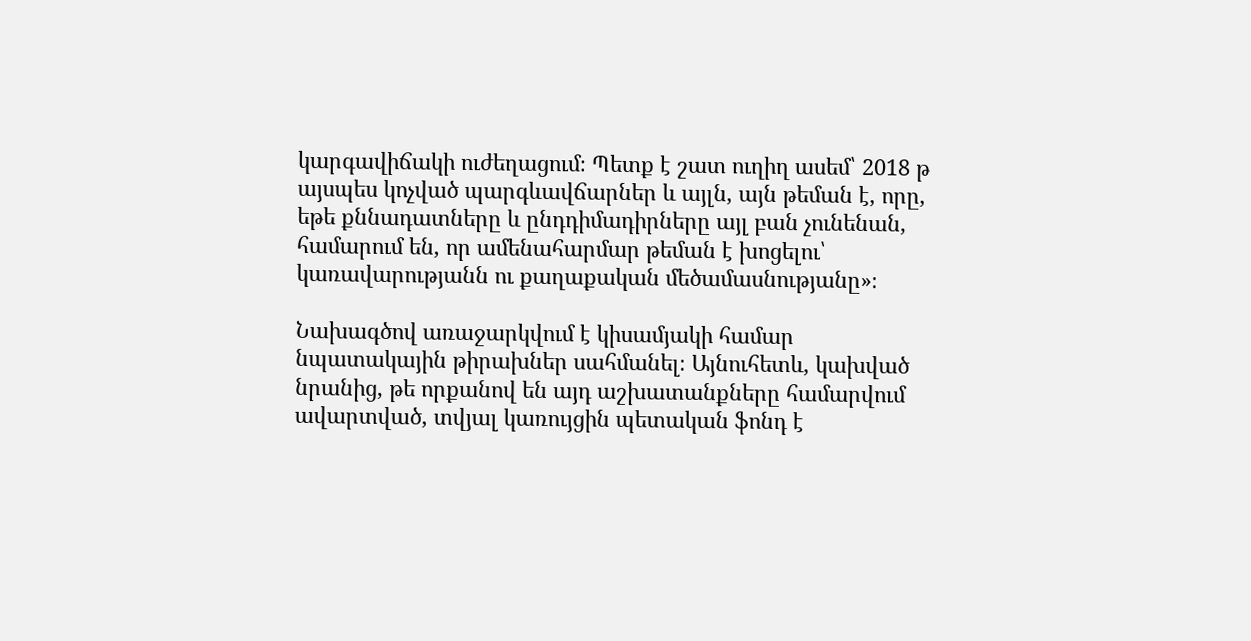կարգավիճակի ուժեղացում։ Պետք է շատ ուղիղ ասեմ՝ 2018 թ այսպես կոչված պարգևավճարներ և այլն, այն թեման է, որը, եթե քննադատները և ընդդիմադիրները այլ բան չունենան, համարում են, որ ամենահարմար թեման է խոցելու՝ կառավարությանն ու քաղաքական մեծամասնությանը»։

Նախագծով առաջարկվում է կիսամյակի համար նպատակային թիրախներ սահմանել։ Այնուհետև, կախված նրանից, թե որքանով են այդ աշխատանքները համարվում ավարտված, տվյալ կառույցին պետական ֆոնդ է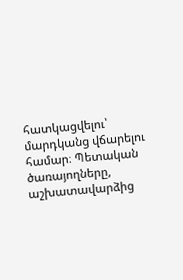հատկացվելու՝ մարդկանց վճարելու համար։ Պետական ծառայողները, աշխատավարձից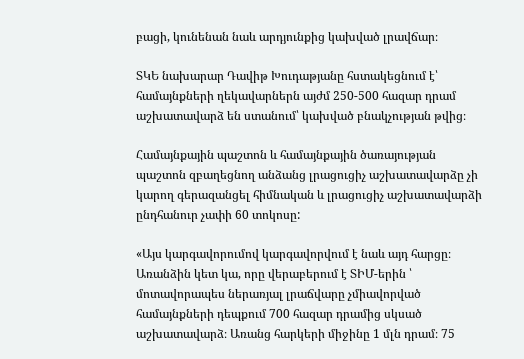բացի, կունենան նաև արդյունքից կախված լրավճար։

ՏԿԵ նախարար Դավիթ Խուդաթյանը հստակեցնում է՝ համայնքների ղեկավարներն այժմ 250-500 հազար դրամ աշխատավարձ են ստանում՝ կախված բնակչության թվից։

Համայնքային պաշտոն և համայնքային ծառայության պաշտոն զբաղեցնող անձանց լրացուցիչ աշխատավարձը չի կարող գերազանցել հիմնական և լրացուցիչ աշխատավարձի ընդհանուր չափի 60 տոկոսը:

«Այս կարգավորումով կարգավորվում է նաև այդ հարցը։ Առանձին կետ կա, որը վերաբերում է ՏԻՄ-երին ՝ մոտավորապես ներառյալ լրաճվարը չմիավորված համայնքների դեպքում 700 հազար դրամից սկսած աշխատավարձ։ Առանց հարկերի միջինը 1 մլն դրամ։ 75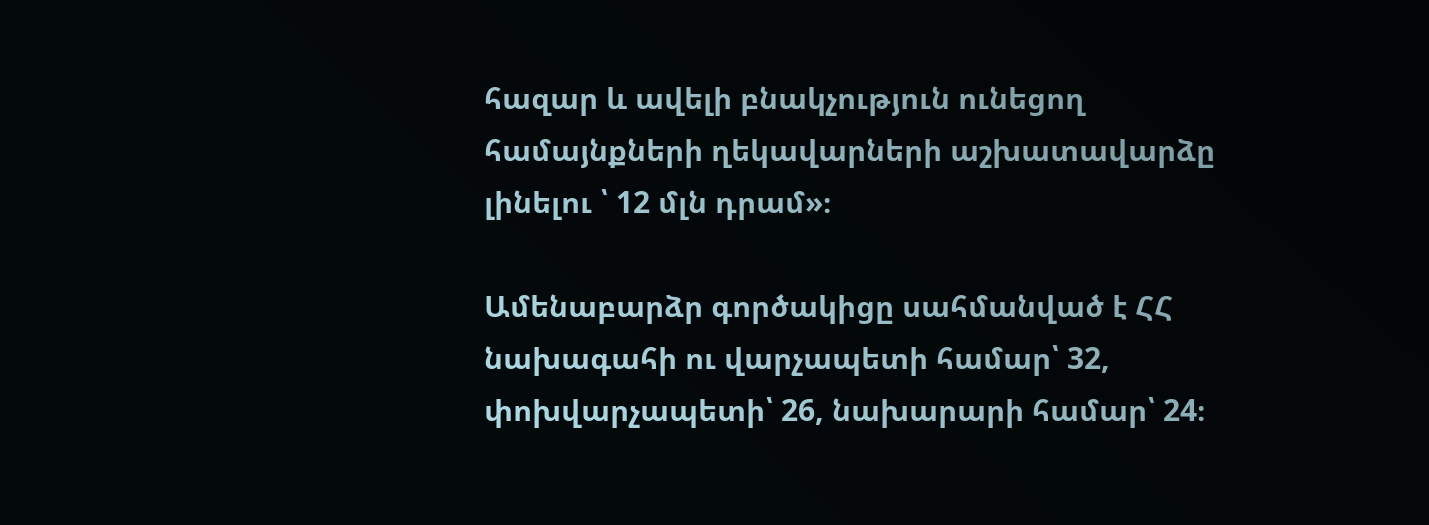հազար և ավելի բնակչություն ունեցող համայնքների ղեկավարների աշխատավարձը լինելու ՝ 12 մլն դրամ»։

Ամենաբարձր գործակիցը սահմանված է ՀՀ նախագահի ու վարչապետի համար՝ 32, փոխվարչապետի՝ 26, նախարարի համար՝ 24։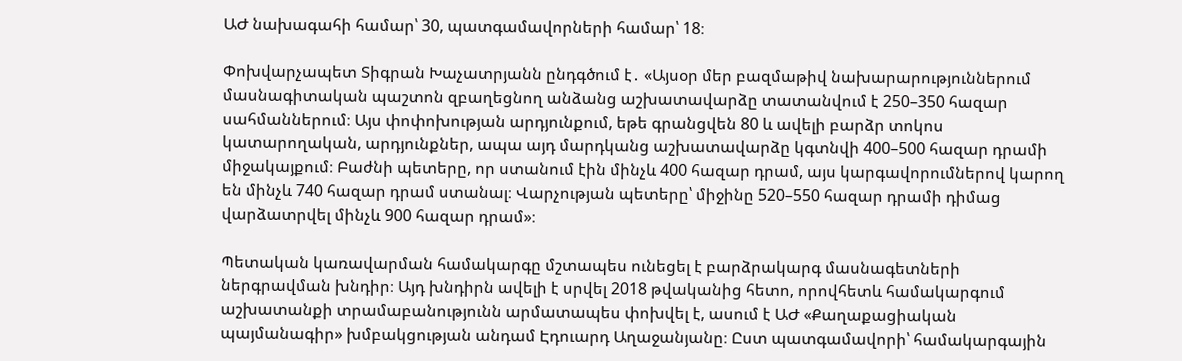ԱԺ նախագահի համար՝ 30, պատգամավորների համար՝ 18։

Փոխվարչապետ Տիգրան Խաչատրյանն ընդգծում է․ «Այսօր մեր բազմաթիվ նախարարություններում մասնագիտական պաշտոն զբաղեցնող անձանց աշխատավարձը տատանվում է 250–350 հազար սահմաններում։ Այս փոփոխության արդյունքում, եթե գրանցվեն 80 և ավելի բարձր տոկոս կատարողական, արդյունքներ, ապա այդ մարդկանց աշխատավարձը կգտնվի 400–500 հազար դրամի միջակայքում։ Բաժնի պետերը, որ ստանում էին մինչև 400 հազար դրամ, այս կարգավորումներով կարող են մինչև 740 հազար դրամ ստանալ։ Վարչության պետերը՝ միջինը 520–550 հազար դրամի դիմաց վարձատրվել մինչև 900 հազար դրամ»։

Պետական կառավարման համակարգը մշտապես ունեցել է բարձրակարգ մասնագետների ներգրավման խնդիր։ Այդ խնդիրն ավելի է սրվել 2018 թվականից հետո, որովհետև համակարգում աշխատանքի տրամաբանությունն արմատապես փոխվել է, ասում է ԱԺ «Քաղաքացիական պայմանագիր» խմբակցության անդամ Էդուարդ Աղաջանյանը։ Ըստ պատգամավորի՝ համակարգային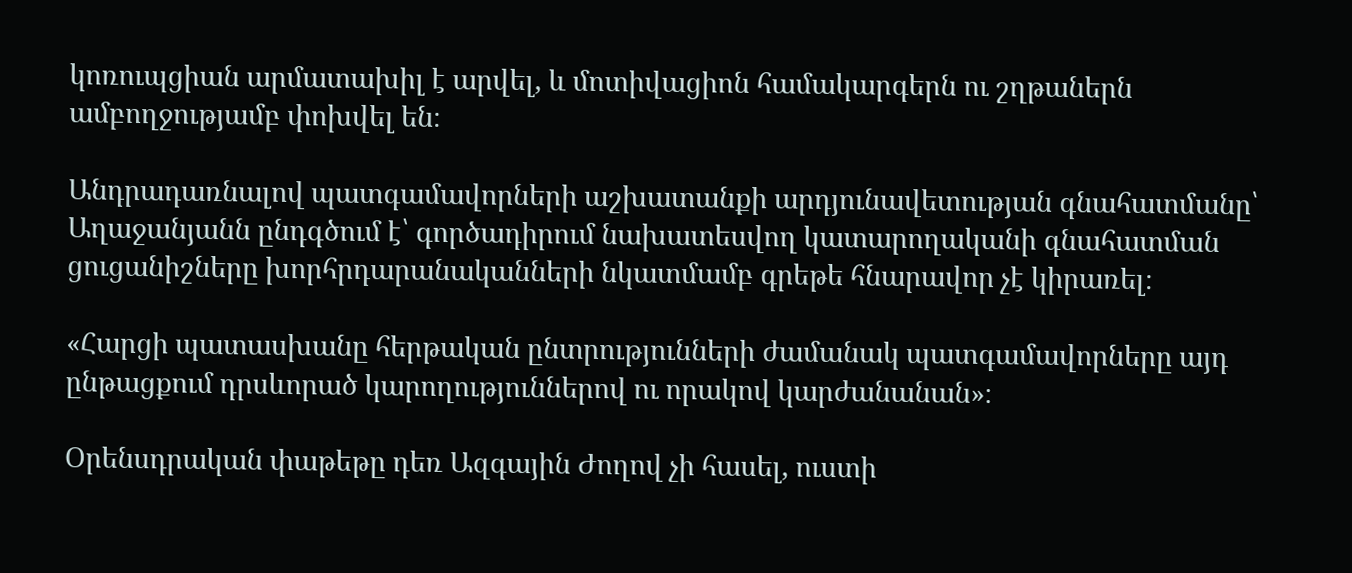կոռուպցիան արմատախիլ է արվել, և մոտիվացիոն համակարգերն ու շղթաներն ամբողջությամբ փոխվել են։

Անդրադառնալով պատգամավորների աշխատանքի արդյունավետության գնահատմանը՝ Աղաջանյանն ընդգծում է՝ գործադիրում նախատեսվող կատարողականի գնահատման ցուցանիշները խորհրդարանականների նկատմամբ գրեթե հնարավոր չէ կիրառել։

«Հարցի պատասխանը հերթական ընտրությունների ժամանակ պատգամավորները այդ ընթացքում դրսևորած կարողություններով ու որակով կարժանանան»։

Օրենսդրական փաթեթը դեռ Ազգային Ժողով չի հասել, ուստի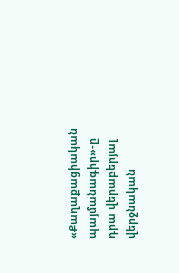«Քաղաքացիական պայմանագիր»-ը դրա վերաբերյալ վերջնական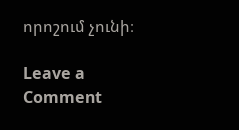որոշում չունի։

Leave a Comment